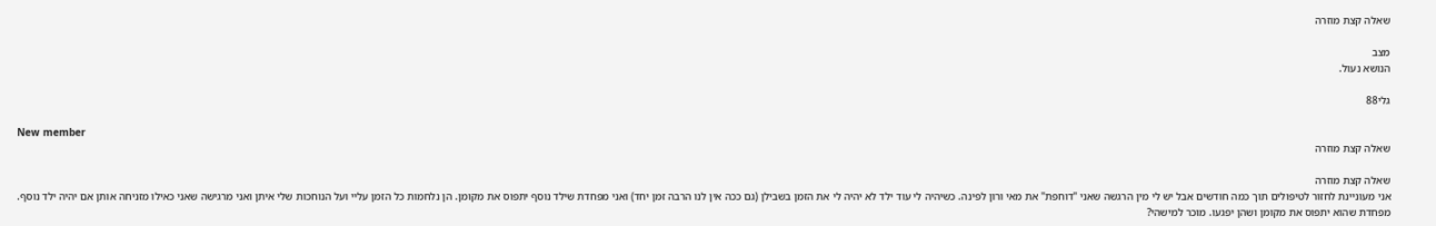שאלה קצת מוזרה

מצב
הנושא נעול.

גלי88

New member
שאלה קצת מוזרה

שאלה קצת מוזרה
אני מעוניינת לחזור לטיפולים תוך כמה חודשים אבל יש לי מין הרגשה שאני "דוחפת" את מאי ורון לפינה. כשיהיה לי עוד ילד לא יהיה לי את הזמן בשבילן (גם ככה אין לנו הרבה זמן יחד) ואני מפחדת שילד נוסף יתפוס את מקומן. הן נלחמות כל הזמן עליי ועל הנוחכות שלי איתן ואני מרגישה שאני כאילו מזניחה אותן אם יהיה ילד נוסף. מפחדת שהוא יתפוס את מקומן ושהן יפגעו. מוכר למישהי?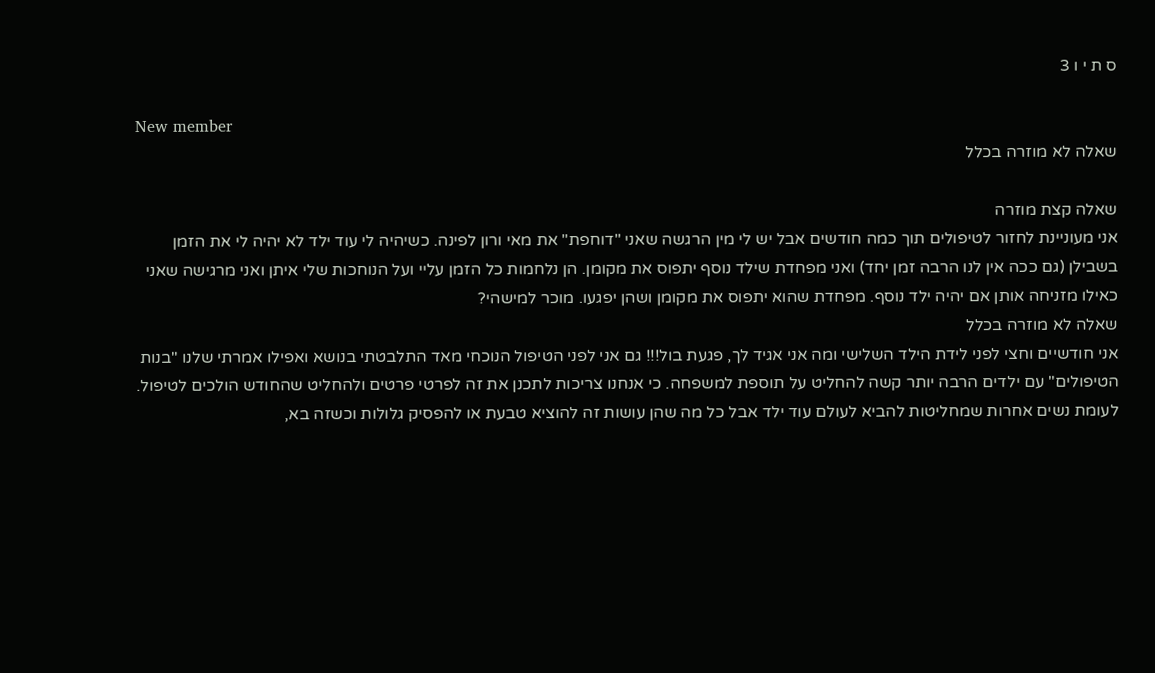ס ת י ו 3

New member
שאלה לא מוזרה בכלל

שאלה קצת מוזרה
אני מעוניינת לחזור לטיפולים תוך כמה חודשים אבל יש לי מין הרגשה שאני "דוחפת" את מאי ורון לפינה. כשיהיה לי עוד ילד לא יהיה לי את הזמן בשבילן (גם ככה אין לנו הרבה זמן יחד) ואני מפחדת שילד נוסף יתפוס את מקומן. הן נלחמות כל הזמן עליי ועל הנוחכות שלי איתן ואני מרגישה שאני כאילו מזניחה אותן אם יהיה ילד נוסף. מפחדת שהוא יתפוס את מקומן ושהן יפגעו. מוכר למישהי?
שאלה לא מוזרה בכלל
אני חודשיים וחצי לפני לידת הילד השלישי ומה אני אגיד לך, פגעת בול!!! גם אני לפני הטיפול הנוכחי מאד התלבטתי בנושא ואפילו אמרתי שלנו "בנות הטיפולים" עם ילדים הרבה יותר קשה להחליט על תוספת למשפחה. כי אנחנו צריכות לתכנן את זה לפרטי פרטים ולהחליט שהחודש הולכים לטיפול. לעומת נשים אחרות שמחליטות להביא לעולם עוד ילד אבל כל מה שהן עושות זה להוציא טבעת או להפסיק גלולות וכשזה בא,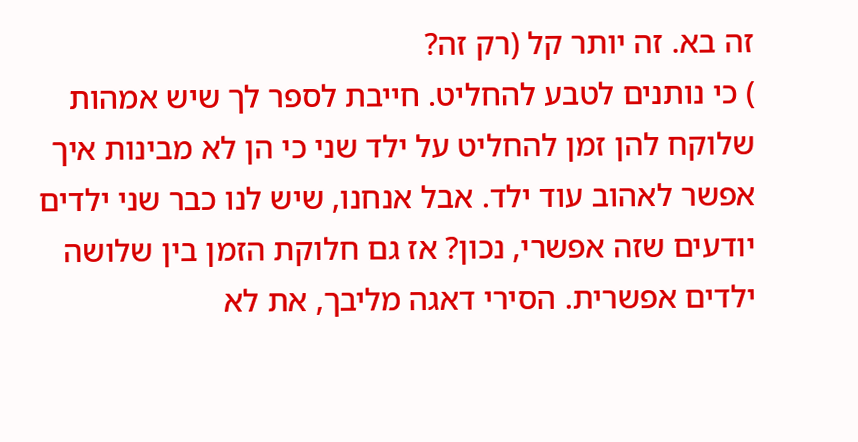זה בא. זה יותר קל (רק זה?
) כי נותנים לטבע להחליט. חייבת לספר לך שיש אמהות שלוקח להן זמן להחליט על ילד שני כי הן לא מבינות איך אפשר לאהוב עוד ילד. אבל אנחנו, שיש לנו כבר שני ילדים יודעים שזה אפשרי, נכון? אז גם חלוקת הזמן בין שלושה ילדים אפשרית. הסירי דאגה מליבך, את לא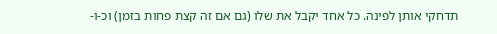תדחקי אותן לפינה. כל אחד יקבל את שלו (גם אם זה קצת פחות בזמן) וכ-ו-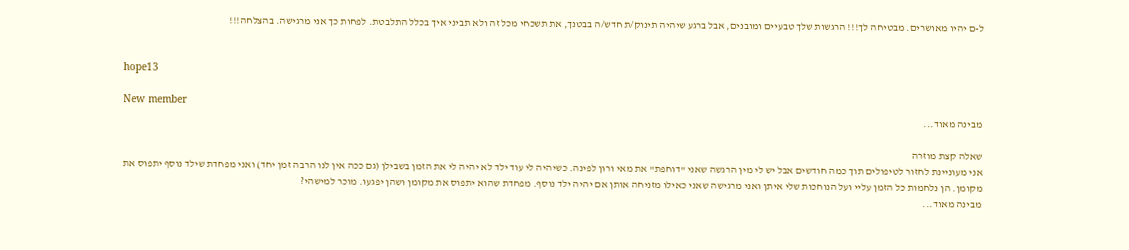ל-ם יהיו מאושרים. מבטיחה לך!!! הרגשות שלך טבעיים ומובנים, אבל ברגע שיהיה תינוק/ת חדש/ה בבטנך, את תשכחי מכל זה ולא תביני איך בכלל התלבטת. לפחות כך אני מרגישה. בהצלחה!!!


hope13

New member
מבינה מאוד...

שאלה קצת מוזרה
אני מעוניינת לחזור לטיפולים תוך כמה חודשים אבל יש לי מין הרגשה שאני "דוחפת" את מאי ורון לפינה. כשיהיה לי עוד ילד לא יהיה לי את הזמן בשבילן (גם ככה אין לנו הרבה זמן יחד) ואני מפחדת שילד נוסף יתפוס את מקומן. הן נלחמות כל הזמן עליי ועל הנוחכות שלי איתן ואני מרגישה שאני כאילו מזניחה אותן אם יהיה ילד נוסף. מפחדת שהוא יתפוס את מקומן ושהן יפגעו. מוכר למישהי?
מבינה מאוד...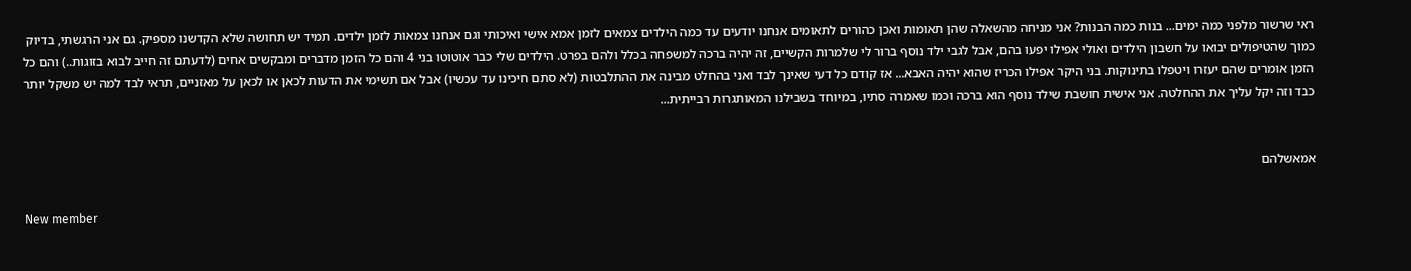ראי שרשור מלפני כמה ימים... בנות כמה הבנות? אני מניחה מהשאלה שהן תאומות ואכן כהורים לתאומים אנחנו יודעים עד כמה הילדים צמאים לזמן אמא אישי ואיכותי וגם אנחנו צמאות לזמן ילדים. תמיד יש תחושה שלא הקדשנו מספיק. גם אני הרגשתי, בדיוק כמוך שהטיפולים יבואו על חשבון הילדים ואולי אפילו יפעו בהם, אבל לגבי ילד נוסף ברור לי שלמרות הקשיים, זה יהיה ברכה למשפחה בכלל ולהם בפרט. הילדים שלי כבר אוטוטו בני 4 והם כל הזמן מדברים ומבקשים אחים (לדעתם זה חייב לבוא בזוגות..) והם כל הזמן אומרים שהם יעזרו ויטפלו בתינוקות. בני היקר אפילו הכריז שהוא יהיה האבא... אז קודם כל דעי שאינך לבד ואני בהחלט מבינה את ההתלבטות (לא סתם חיכינו עד עכשיו) אבל אם תשימי את הדעות לכאן או לכאן על מאזניים, תראי לבד למה יש משקל יותר כבד וזה יקל עליך את ההחלטה. אני אישית חושבת שילד נוסף הוא ברכה וכמו שאמרה סתיו, במיוחד בשבילנו המאותגרות רבייתית...


אמאשלהם

New member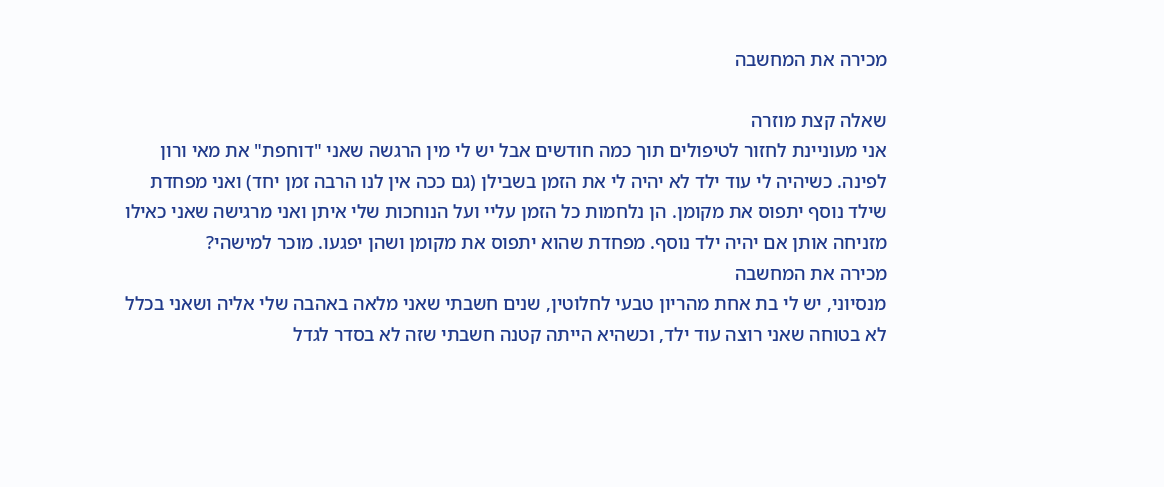מכירה את המחשבה

שאלה קצת מוזרה
אני מעוניינת לחזור לטיפולים תוך כמה חודשים אבל יש לי מין הרגשה שאני "דוחפת" את מאי ורון לפינה. כשיהיה לי עוד ילד לא יהיה לי את הזמן בשבילן (גם ככה אין לנו הרבה זמן יחד) ואני מפחדת שילד נוסף יתפוס את מקומן. הן נלחמות כל הזמן עליי ועל הנוחכות שלי איתן ואני מרגישה שאני כאילו מזניחה אותן אם יהיה ילד נוסף. מפחדת שהוא יתפוס את מקומן ושהן יפגעו. מוכר למישהי?
מכירה את המחשבה
מנסיוני, יש לי בת אחת מהריון טבעי לחלוטין, שנים חשבתי שאני מלאה באהבה שלי אליה ושאני בכלל לא בטוחה שאני רוצה עוד ילד, וכשהיא הייתה קטנה חשבתי שזה לא בסדר לגדל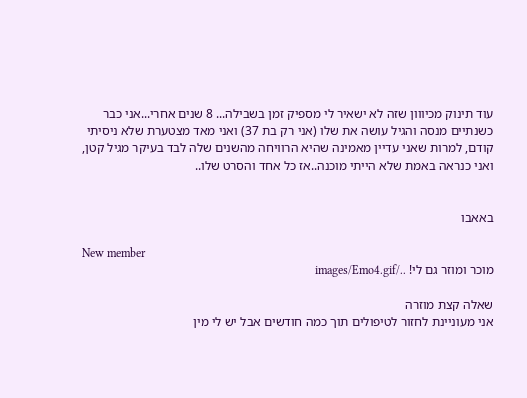עוד תינוק מכיווון שזה לא ישאיר לי מספיק זמן בשבילה... 8 שנים אחרי...אני כבר כשנתיים מנסה והגיל עושה את שלו (אני רק בת 37) ואני מאד מצטערת שלא ניסיתי קודם, למרות שאני עדיין מאמינה שהיא הרוויחה מהשנים שלה לבד בעיקר מגיל קטן, ואני כנראה באמת שלא הייתי מוכנה..אז כל אחד והסרט שלו..


באאבו

New member
מוכר ומוזר גם לי! ../images/Emo4.gif

שאלה קצת מוזרה
אני מעוניינת לחזור לטיפולים תוך כמה חודשים אבל יש לי מין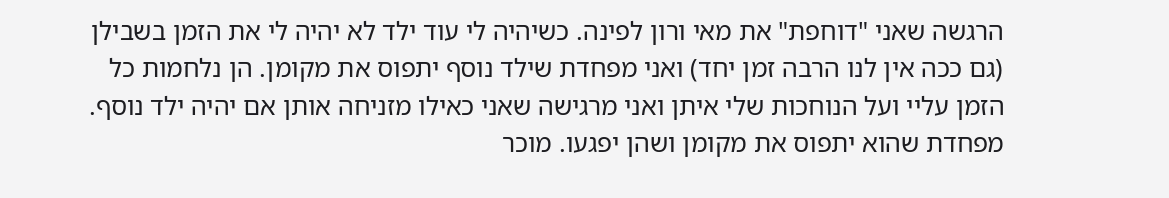הרגשה שאני "דוחפת" את מאי ורון לפינה. כשיהיה לי עוד ילד לא יהיה לי את הזמן בשבילן (גם ככה אין לנו הרבה זמן יחד) ואני מפחדת שילד נוסף יתפוס את מקומן. הן נלחמות כל הזמן עליי ועל הנוחכות שלי איתן ואני מרגישה שאני כאילו מזניחה אותן אם יהיה ילד נוסף. מפחדת שהוא יתפוס את מקומן ושהן יפגעו. מוכר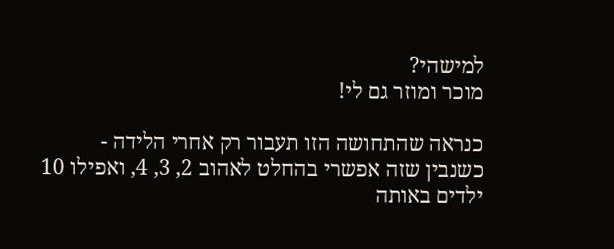למישהי?
מוכר ומוזר גם לי!

כנראה שהתחושה הזו תעבור רק אחרי הלידה - כשנבין שזה אפשרי בהחלט לאהוב 2, 3, 4, ואפילו 10 ילדים באותה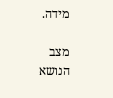מידה.

מצב
הנושא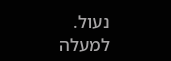נעול.
למעלה